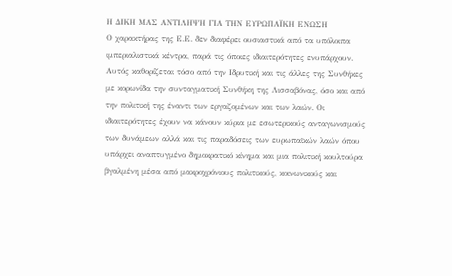Η ΔΙΚΗ ΜΑΣ ΑΝΤΙΛΗΨΗ ΓΙΑ ΤΗΝ ΕΥΡΩΠΑΪΚΗ ΕΝΩΣΗ
Ο χαρακτήρας της Ε.Ε. δεν διαφέρει ουσιαστικά από τα υπόλοιπα ιμπεριαλιστικά κέντρα, παρά τις όποιες ιδιαιτερότητες ενυπάρχουν. Αυτός καθορίζεται τόσο από την Ιδρυτική και τις άλλες της Συνθήκες με κορωνίδα την συνταγματική Συνθήκη της Λισσαβόνας, όσο και από την πολιτική της έναντι των εργαζομένων και των λαών. Οι ιδιαιτερότητες έχουν να κάνουν κύρια με εσωτερικούς ανταγωνισμούς των δυνάμεων αλλά και τις παραδόσεις των ευρωπαϊκών λαών όπου υπάρχει αναπτυγμένο δημοκρατικό κίνημα και μια πολιτική κουλτούρα βγαλμένη μέσα από μακροχρόνιους πολιτικούς, κοινωνικούς και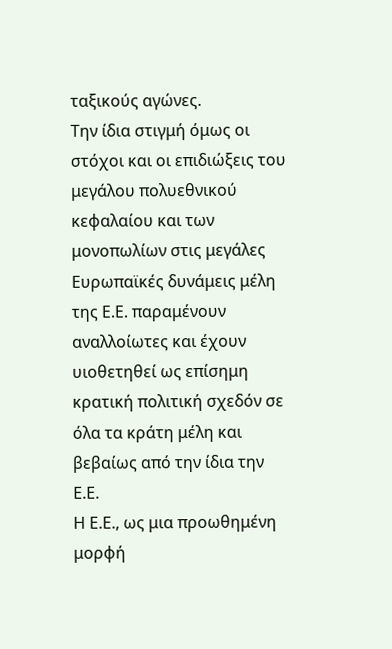ταξικούς αγώνες.
Την ίδια στιγμή όμως οι στόχοι και οι επιδιώξεις του μεγάλου πολυεθνικού κεφαλαίου και των μονοπωλίων στις μεγάλες Ευρωπαϊκές δυνάμεις μέλη της Ε.Ε. παραμένουν αναλλοίωτες και έχουν υιοθετηθεί ως επίσημη κρατική πολιτική σχεδόν σε όλα τα κράτη μέλη και βεβαίως από την ίδια την Ε.Ε.
Η Ε.Ε., ως μια προωθημένη μορφή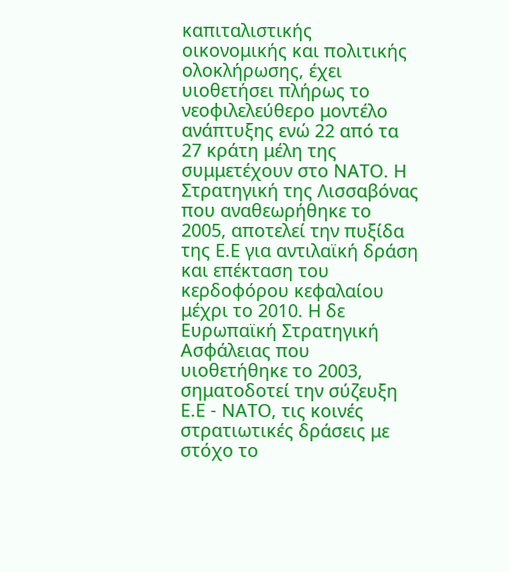καπιταλιστικής οικονομικής και πολιτικής ολοκλήρωσης, έχει υιοθετήσει πλήρως το νεοφιλελεύθερο μοντέλο ανάπτυξης ενώ 22 από τα 27 κράτη μέλη της συμμετέχουν στο ΝΑΤΟ. Η Στρατηγική της Λισσαβόνας που αναθεωρήθηκε το 2005, αποτελεί την πυξίδα της Ε.Ε για αντιλαϊκή δράση και επέκταση του κερδοφόρου κεφαλαίου μέχρι το 2010. Η δε Ευρωπαϊκή Στρατηγική Ασφάλειας που υιοθετήθηκε το 2003, σηματοδοτεί την σύζευξη Ε.Ε - ΝΑΤΟ, τις κοινές στρατιωτικές δράσεις με στόχο το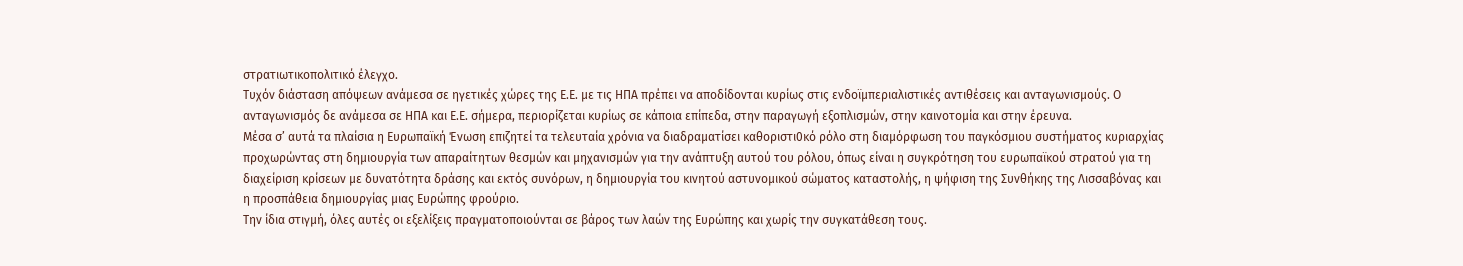στρατιωτικοπολιτικό έλεγχο.
Τυχόν διάσταση απόψεων ανάμεσα σε ηγετικές χώρες της Ε.Ε. με τις ΗΠΑ πρέπει να αποδίδονται κυρίως στις ενδοϊμπεριαλιστικές αντιθέσεις και ανταγωνισμούς. Ο ανταγωνισμός δε ανάμεσα σε ΗΠΑ και Ε.Ε. σήμερα, περιορίζεται κυρίως σε κάποια επίπεδα, στην παραγωγή εξοπλισμών, στην καινοτομία και στην έρευνα.
Μέσα σ’ αυτά τα πλαίσια η Ευρωπαϊκή Ένωση επιζητεί τα τελευταία χρόνια να διαδραματίσει καθοριστι0κό ρόλο στη διαμόρφωση του παγκόσμιου συστήματος κυριαρχίας προχωρώντας στη δημιουργία των απαραίτητων θεσμών και μηχανισμών για την ανάπτυξη αυτού του ρόλου, όπως είναι η συγκρότηση του ευρωπαϊκού στρατού για τη διαχείριση κρίσεων με δυνατότητα δράσης και εκτός συνόρων, η δημιουργία του κινητού αστυνομικού σώματος καταστολής, η ψήφιση της Συνθήκης της Λισσαβόνας και η προσπάθεια δημιουργίας μιας Ευρώπης φρούριο.
Την ίδια στιγμή, όλες αυτές οι εξελίξεις πραγματοποιούνται σε βάρος των λαών της Ευρώπης και χωρίς την συγκατάθεση τους.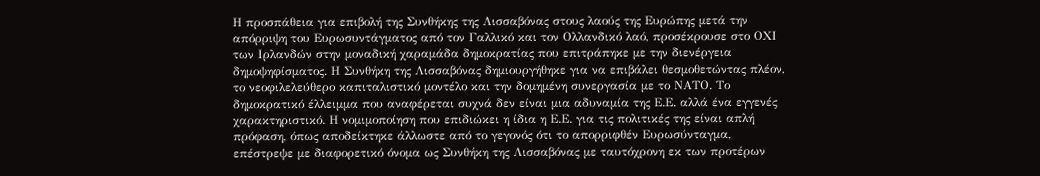Η προσπάθεια για επιβολή της Συνθήκης της Λισσαβόνας στους λαούς της Ευρώπης μετά την απόρριψη του Ευρωσυντάγματος από τον Γαλλικό και τον Ολλανδικό λαό, προσέκρουσε στο ΟΧΙ των Ιρλανδών στην μοναδική χαραμάδα δημοκρατίας που επιτράπηκε με την διενέργεια δημοψηφίσματος. Η Συνθήκη της Λισσαβόνας δημιουργήθηκε για να επιβάλει θεσμοθετώντας πλέον, το νεοφιλελεύθερο καπιταλιστικό μοντέλο και την δομημένη συνεργασία με το ΝΑΤΟ. Το δημοκρατικό έλλειμμα που αναφέρεται συχνά δεν είναι μια αδυναμία της Ε.Ε. αλλά ένα εγγενές χαρακτηριστικό. Η νομιμοποίηση που επιδιώκει η ίδια η Ε.Ε. για τις πολιτικές της είναι απλή πρόφαση, όπως αποδείκτηκε άλλωστε από το γεγονός ότι το απορριφθέν Ευρωσύνταγμα, επέστρεψε με διαφορετικό όνομα ως Συνθήκη της Λισσαβόνας με ταυτόχρονη εκ των προτέρων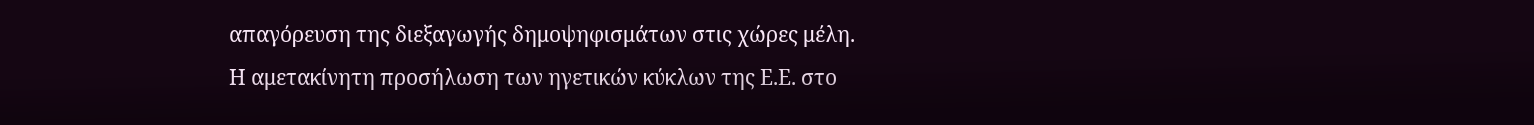απαγόρευση της διεξαγωγής δημοψηφισμάτων στις χώρες μέλη.
Η αμετακίνητη προσήλωση των ηγετικών κύκλων της Ε.Ε. στο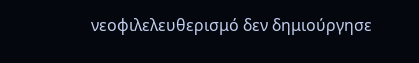νεοφιλελευθερισμό δεν δημιούργησε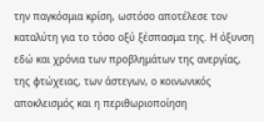την παγκόσμια κρίση, ωστόσο αποτέλεσε τον καταλύτη για το τόσο οξύ ξέσπασμα της. Η όξυνση εδώ και χρόνια των προβλημάτων της ανεργίας, της φτώχειας, των άστεγων, ο κοινωνικός αποκλεισμός και η περιθωριοποίηση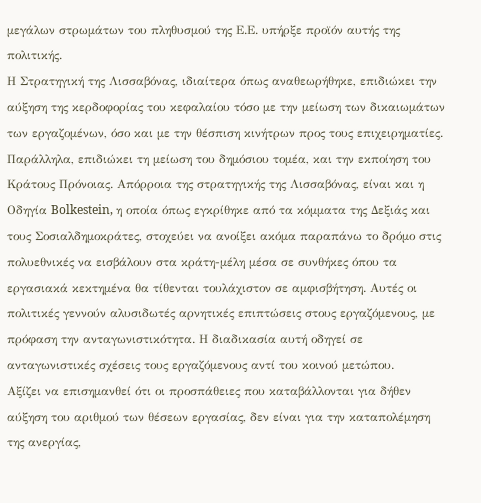μεγάλων στρωμάτων του πληθυσμού της Ε.Ε. υπήρξε προϊόν αυτής της πολιτικής.
Η Στρατηγική της Λισσαβόνας, ιδιαίτερα όπως αναθεωρήθηκε, επιδιώκει την αύξηση της κερδοφορίας του κεφαλαίου τόσο με την μείωση των δικαιωμάτων των εργαζομένων, όσο και με την θέσπιση κινήτρων προς τους επιχειρηματίες. Παράλληλα, επιδιώκει τη μείωση του δημόσιου τομέα, και την εκποίηση του Κράτους Πρόνοιας. Απόρροια της στρατηγικής της Λισσαβόνας, είναι και η Οδηγία Bolkestein, η οποία όπως εγκρίθηκε από τα κόμματα της Δεξιάς και τους Σοσιαλδημοκράτες, στοχεύει να ανοίξει ακόμα παραπάνω το δρόμο στις πολυεθνικές να εισβάλουν στα κράτη-μέλη μέσα σε συνθήκες όπου τα εργασιακά κεκτημένα θα τίθενται τουλάχιστον σε αμφισβήτηση. Αυτές οι πολιτικές γεννούν αλυσιδωτές αρνητικές επιπτώσεις στους εργαζόμενους, με πρόφαση την ανταγωνιστικότητα. Η διαδικασία αυτή οδηγεί σε ανταγωνιστικές σχέσεις τους εργαζόμενους αντί του κοινού μετώπου.
Αξίζει να επισημανθεί ότι οι προσπάθειες που καταβάλλονται για δήθεν αύξηση του αριθμού των θέσεων εργασίας, δεν είναι για την καταπολέμηση της ανεργίας,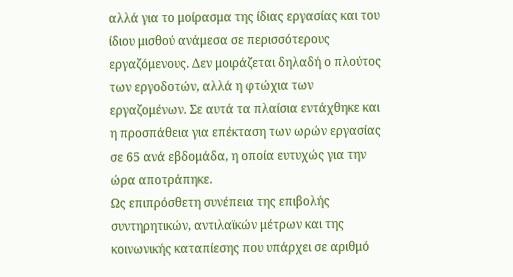αλλά για το μοίρασμα της ίδιας εργασίας και του ίδιου μισθού ανάμεσα σε περισσότερους εργαζόμενους. Δεν μοιράζεται δηλαδή ο πλούτος των εργοδοτών, αλλά η φτώχια των εργαζομένων. Σε αυτά τα πλαίσια εντάχθηκε και η προσπάθεια για επέκταση των ωρών εργασίας σε 65 ανά εβδομάδα, η οποία ευτυχώς για την ώρα αποτράπηκε.
Ως επιπρόσθετη συνέπεια της επιβολής συντηρητικών, αντιλαϊκών μέτρων και της κοινωνικής καταπίεσης που υπάρχει σε αριθμό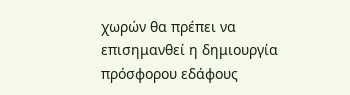χωρών θα πρέπει να επισημανθεί η δημιουργία πρόσφορου εδάφους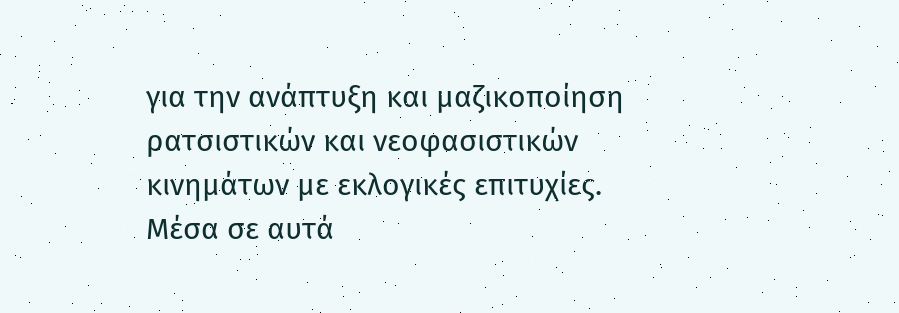για την ανάπτυξη και μαζικοποίηση ρατσιστικών και νεοφασιστικών κινημάτων με εκλογικές επιτυχίες.
Μέσα σε αυτά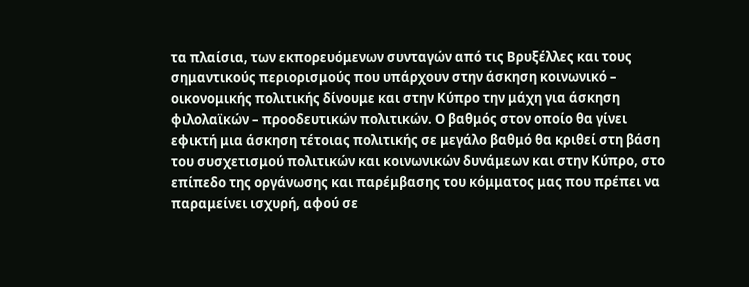τα πλαίσια, των εκπορευόμενων συνταγών από τις Βρυξέλλες και τους σημαντικούς περιορισμούς που υπάρχουν στην άσκηση κοινωνικό – οικονομικής πολιτικής δίνουμε και στην Κύπρο την μάχη για άσκηση φιλολαϊκών – προοδευτικών πολιτικών. Ο βαθμός στον οποίο θα γίνει εφικτή μια άσκηση τέτοιας πολιτικής σε μεγάλο βαθμό θα κριθεί στη βάση του συσχετισμού πολιτικών και κοινωνικών δυνάμεων και στην Κύπρο, στο επίπεδο της οργάνωσης και παρέμβασης του κόμματος μας που πρέπει να παραμείνει ισχυρή, αφού σε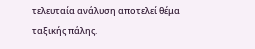τελευταία ανάλυση αποτελεί θέμα ταξικής πάλης.